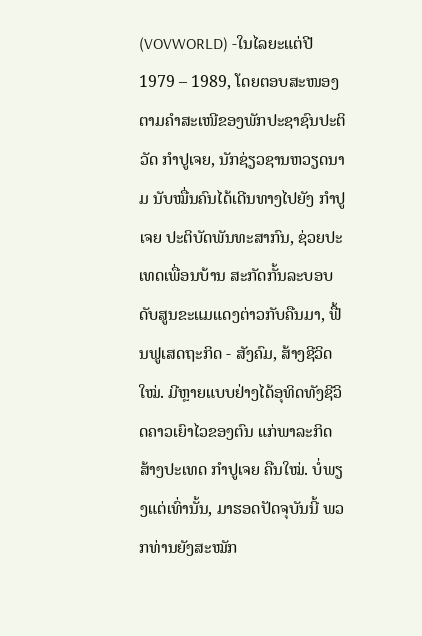(VOVWORLD) -ໃນໄລຍະແຕ່ປີ 1979 – 1989, ໂດຍຕອບສະໜອງຕາມຄຳສະເໜີຂອງພັກປະຊາຊົນປະຕິວັດ ກຳປູເຈຍ, ນັກຊ່ຽວຊານຫວຽດນາມ ນັບໝື່ນຄົນໄດ້ເດີນທາງໄປຍັງ ກຳປູເຈຍ ປະຕິບັດພັນທະສາກົນ, ຊ່ວຍປະເທດເພື່ອນບ້ານ ສະກັດກັ້ນລະບອບດັບສູນຂະແມແດງຕ່າວກັບຄືນມາ, ຟື້ນຟູເສດຖະກິດ - ສັງຄົມ, ສ້າງຊີວິດໃໝ່. ມີຫຼາຍແບບຢ່າງໄດ້ອຸທິດທັງຊີວິດຄາວເຍົາໄວຂອງຕົນ ແກ່ພາລະກິດສ້າງປະເທດ ກຳປູເຈຍ ຄືນໃໝ່. ບໍ່ພຽງແຕ່ເທົ່ານັ້ນ, ມາຮອດປັດຈຸບັນນີ້ ພວກທ່ານຍັງສະໝັກ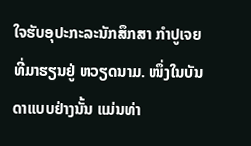ໃຈຮັບອຸປະກະລະນັກສຶກສາ ກຳປູເຈຍ ທີ່ມາຮຽນຢູ່ ຫວຽດນາມ. ໜຶ່ງໃນບັນດາແບບຢ່າງນັ້ນ ແມ່ນທ່າ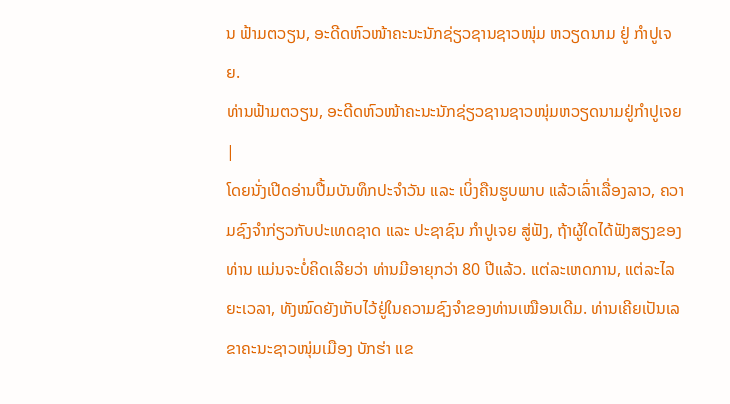ນ ຟ້າມຕວຽນ, ອະດີດຫົວໜ້າຄະນະນັກຊ່ຽວຊານຊາວໜຸ່ມ ຫວຽດນາມ ຢູ່ ກຳປູເຈຍ.
ທ່ານຟ້າມຕວຽນ, ອະດີດຫົວໜ້າຄະນະນັກຊ່ຽວຊານຊາວໜຸ່ມຫວຽດນາມຢູ່ກຳປູເຈຍ |
ໂດຍນັ່ງເປີດອ່ານປື້ມບັນທຶກປະຈຳວັນ ແລະ ເບິ່ງຄືນຮູບພາບ ແລ້ວເລົ່າເລື່ອງລາວ, ຄວາມຊົງຈຳກ່ຽວກັບປະເທດຊາດ ແລະ ປະຊາຊົນ ກຳປູເຈຍ ສູ່ຟັງ, ຖ້າຜູ້ໃດໄດ້ຟັງສຽງຂອງທ່ານ ແມ່ນຈະບໍ່ຄິດເລີຍວ່າ ທ່ານມີອາຍຸກວ່າ 80 ປີແລ້ວ. ແຕ່ລະເຫດການ, ແຕ່ລະໄລຍະເວລາ, ທັງໝົດຍັງເກັບໄວ້ຢູ່ໃນຄວາມຊົງຈຳຂອງທ່ານເໝືອນເດີມ. ທ່ານເຄີຍເປັນເລຂາຄະນະຊາວໜຸ່ມເມືອງ ບັກຮ່າ ແຂ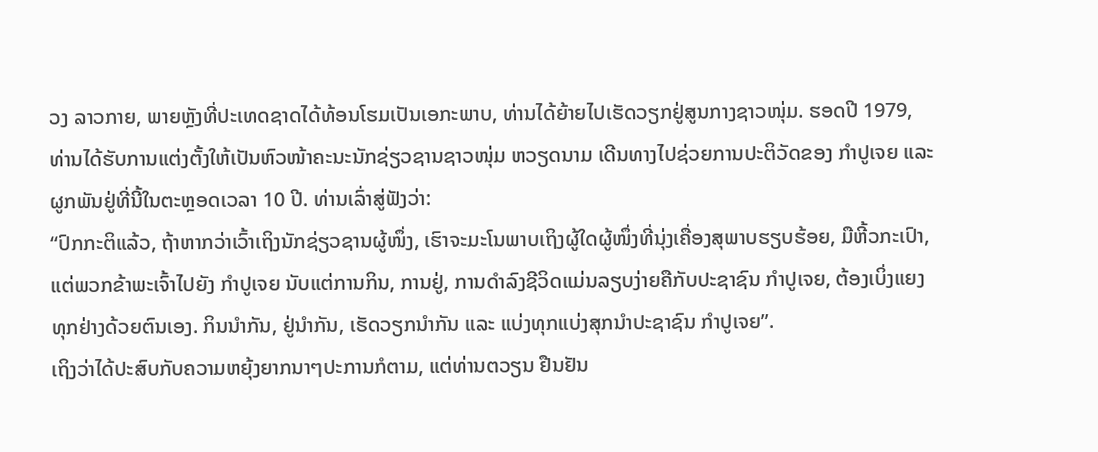ວງ ລາວກາຍ, ພາຍຫຼັງທີ່ປະເທດຊາດໄດ້ທ້ອນໂຮມເປັນເອກະພາບ, ທ່ານໄດ້ຍ້າຍໄປເຮັດວຽກຢູ່ສູນກາງຊາວໜຸ່ມ. ຮອດປີ 1979, ທ່ານໄດ້ຮັບການແຕ່ງຕັ້ງໃຫ້ເປັນຫົວໜ້າຄະນະນັກຊ່ຽວຊານຊາວໜຸ່ມ ຫວຽດນາມ ເດີນທາງໄປຊ່ວຍການປະຕິວັດຂອງ ກຳປູເຈຍ ແລະ ຜູກພັນຢູ່ທີ່ນີ້ໃນຕະຫຼອດເວລາ 10 ປີ. ທ່ານເລົ່າສູ່ຟັງວ່າ:
“ປົກກະຕິແລ້ວ, ຖ້າຫາກວ່າເວົ້າເຖິງນັກຊ່ຽວຊານຜູ້ໜຶ່ງ, ເຮົາຈະມະໂນພາບເຖິງຜູ້ໃດຜູ້ໜຶ່ງທີ່ນຸ່ງເຄື່ອງສຸພາບຮຽບຮ້ອຍ, ມືຫີ້ວກະເປົາ, ແຕ່ພວກຂ້າພະເຈົ້າໄປຍັງ ກຳປູເຈຍ ນັບແຕ່ການກິນ, ການຢູ່, ການດຳລົງຊີວິດແມ່ນລຽບງ່າຍຄືກັບປະຊາຊົນ ກຳປູເຈຍ, ຕ້ອງເບິ່ງແຍງທຸກຢ່າງດ້ວຍຕົນເອງ. ກິນນຳກັນ, ຢູ່ນຳກັນ, ເຮັດວຽກນຳກັນ ແລະ ແບ່ງທຸກແບ່ງສຸກນຳປະຊາຊົນ ກຳປູເຈຍ”.
ເຖິງວ່າໄດ້ປະສົບກັບຄວາມຫຍຸ້ງຍາກນາໆປະການກໍຕາມ, ແຕ່ທ່ານຕວຽນ ຢືນຢັນ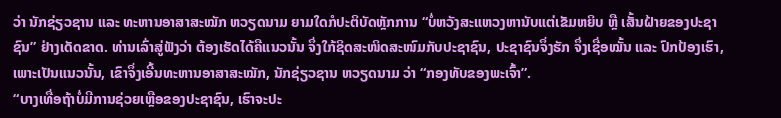ວ່າ ນັກຊ່ຽວຊານ ແລະ ທະຫານອາສາສະໝັກ ຫວຽດນາມ ຍາມໃດກໍປະຕິບັດຫຼັກການ “ບໍ່ຫວັງສະແຫວງຫານັບແຕ່ເຂັມຫຍິບ ຫຼື ເສັ້ນຝ້າຍຂອງປະຊາຊົນ” ຢ່າງເດັດຂາດ. ທ່ານເລົ່າສູ່ຟັງວ່າ ຕ້ອງເຮັດໄດ້ຄືແນວນັ້ນ ຈຶ່ງໃກ້ຊິດສະໜິດສະໜົມກັບປະຊາຊົນ, ປະຊາຊົນຈຶ່ງຮັກ ຈຶ່ງເຊື່ອໝັ້ນ ແລະ ປົກປ້ອງເຮົາ, ເພາະເປັນແນວນັ້ນ, ເຂົາຈຶ່ງເອີ້ນທະຫານອາສາສະໝັກ, ນັກຊ່ຽວຊານ ຫວຽດນາມ ວ່າ “ກອງທັບຂອງພະເຈົ້າ”.
“ບາງເທື່ອຖ້າບໍ່ມີການຊ່ວຍເຫຼືອຂອງປະຊາຊົນ, ເຮົາຈະປະ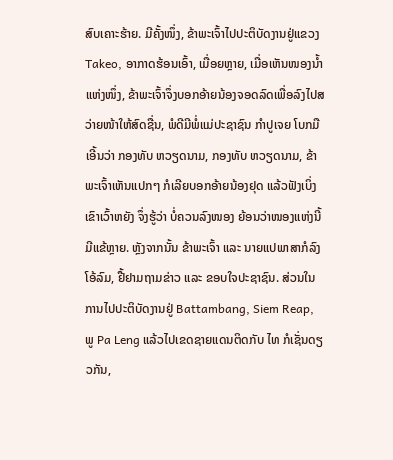ສົບເຄາະຮ້າຍ. ມີຄັ້ງໜຶ່ງ, ຂ້າພະເຈົ້າໄປປະຕິບັດງານຢູ່ແຂວງ Takeo, ອາກາດຮ້ອນເອົ້າ, ເມື່ອຍຫຼາຍ, ເມື່ອເຫັນໜອງນ້ຳແຫ່ງໜຶ່ງ, ຂ້າພະເຈົ້າຈຶ່ງບອກອ້າຍນ້ອງຈອດລົດເພື່ອລົງໄປສວ່າຍໜ້າໃຫ້ສົດຊື່ນ, ພໍດີມີພໍ່ແມ່ປະຊາຊົນ ກຳປູເຈຍ ໂບກມືເອີ້ນວ່າ ກອງທັບ ຫວຽດນາມ, ກອງທັບ ຫວຽດນາມ, ຂ້າພະເຈົ້າເຫັນແປກໆ ກໍເລີຍບອກອ້າຍນ້ອງຢຸດ ແລ້ວຟັງເບິ່ງເຂົາເວົ້າຫຍັງ ຈຶ່ງຮູ້ວ່າ ບໍ່ຄວນລົງໜອງ ຍ້ອນວ່າໜອງແຫ່ງນີ້ມີແຂ້ຫຼາຍ. ຫຼັງຈາກນັ້ນ ຂ້າພະເຈົ້າ ແລະ ນາຍແປພາສາກໍລົງໂອ້ລົມ, ຢື້ຢາມຖາມຂ່າວ ແລະ ຂອບໃຈປະຊາຊົນ. ສ່ວນໃນການໄປປະຕິບັດງານຢູ່ Battambang, Siem Reap, ພູ Pa Leng ແລ້ວໄປເຂດຊາຍແດນຕິດກັບ ໄທ ກໍເຊັ່ນດຽວກັນ,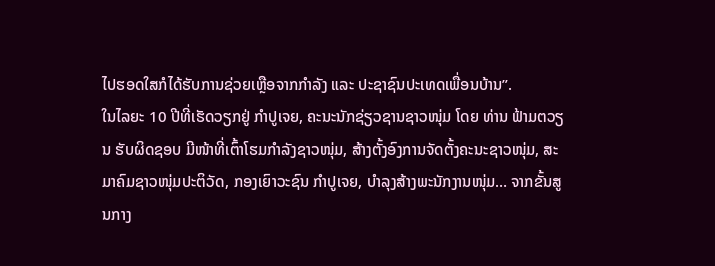ໄປຮອດໃສກໍໄດ້ຮັບການຊ່ວຍເຫຼືອຈາກກໍາລັງ ແລະ ປະຊາຊົນປະເທດເພື່ອນບ້ານ”.
ໃນໄລຍະ 10 ປີທີ່ເຮັດວຽກຢູ່ ກຳປູເຈຍ, ຄະນະນັກຊ່ຽວຊານຊາວໜຸ່ມ ໂດຍ ທ່ານ ຟ້າມຕວຽນ ຮັບຜິດຊອບ ມີໜ້າທີ່ເຕົ້າໂຮມກຳລັງຊາວໜຸ່ມ, ສ້າງຕັ້ງອົງການຈັດຕັ້ງຄະນະຊາວໜຸ່ມ, ສະມາຄົມຊາວໜຸ່ມປະຕິວັດ, ກອງເຍົາວະຊົນ ກຳປູເຈຍ, ບຳລຸງສ້າງພະນັກງານໜຸ່ມ… ຈາກຂັ້ນສູນກາງ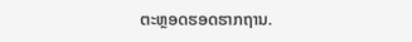ຕະຫຼອດຮອດຮາກຖານ.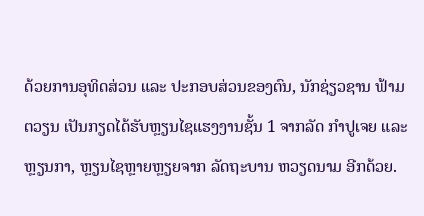ດ້ວຍການອຸທິດສ່ວນ ແລະ ປະກອບສ່ວນຂອງຕົນ, ນັກຊ່ຽວຊານ ຟ້າມຕວຽນ ເປັນກຽດໄດ້ຮັບຫຼຽນໄຊແຮງງານຊັ້ນ 1 ຈາກລັດ ກຳປູເຈຍ ແລະ ຫຼຽນກາ, ຫຼຽນໄຊຫຼາຍຫຼຽຍຈາກ ລັດຖະບານ ຫວຽດນາມ ອີກດ້ວຍ.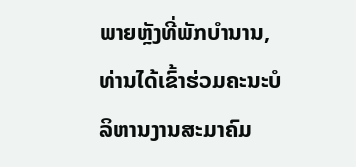ພາຍຫຼັງທີ່ພັກບຳນານ, ທ່ານໄດ້ເຂົ້າຮ່ວມຄະນະບໍລິຫານງານສະມາຄົມ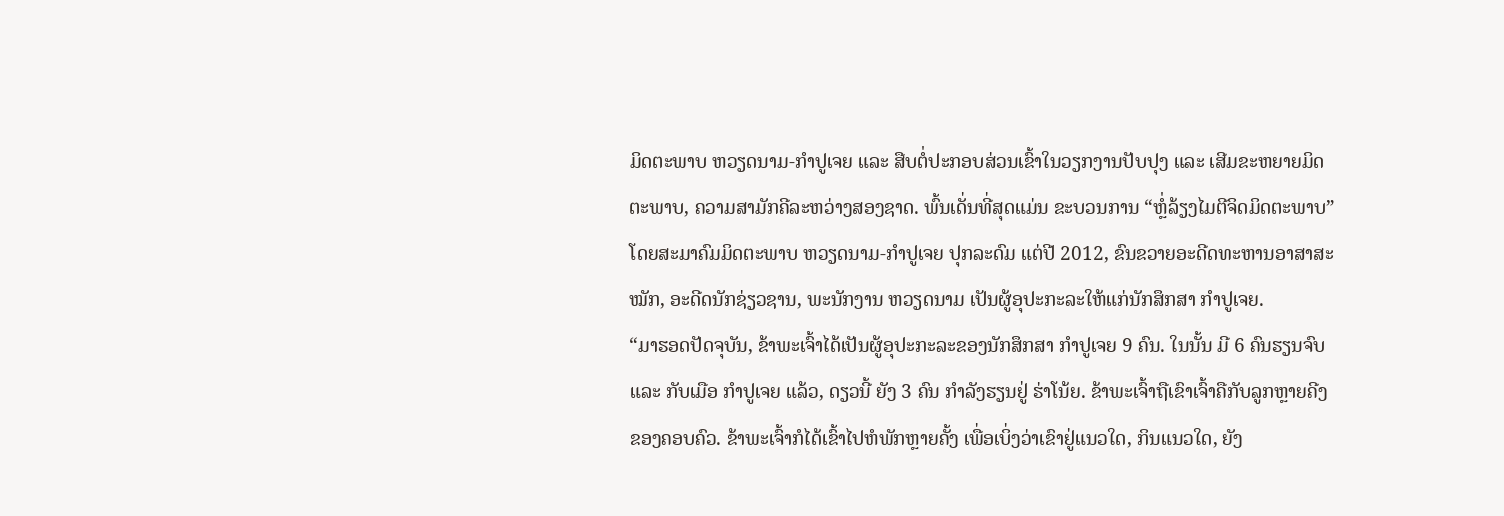ມິດຕະພາບ ຫວຽດນາມ-ກຳປູເຈຍ ແລະ ສືບຕໍ່ປະກອບສ່ວນເຂົ້າໃນວຽກງານປັບປຸງ ແລະ ເສີມຂະຫຍາຍມິດຕະພາບ, ຄວາມສາມັກຄີລະຫວ່າງສອງຊາດ. ພົ້ນເດັ່ນທີ່ສຸດແມ່ນ ຂະບວນການ “ຫຼໍ່ລ້ຽງໄມຕີຈິດມິດຕະພາບ” ໂດຍສະມາຄົມມິດຕະພາບ ຫວຽດນາມ-ກຳປູເຈຍ ປຸກລະດົມ ແຕ່ປີ 2012, ຂົນຂວາຍອະດີດທະຫານອາສາສະໝັກ, ອະດີດນັກຊ່ຽວຊານ, ພະນັກງານ ຫວຽດນາມ ເປັນຜູ້ອຸປະກະລະໃຫ້ແກ່ນັກສຶກສາ ກຳປູເຈຍ.
“ມາຮອດປັດຈຸບັນ, ຂ້າພະເຈົ້າໄດ້ເປັນຜູ້ອຸປະກະລະຂອງນັກສຶກສາ ກຳປູເຈຍ 9 ຄົນ. ໃນນັ້ນ ມີ 6 ຄົນຮຽນຈົບ ແລະ ກັບເມືອ ກຳປູເຈຍ ແລ້ວ, ດຽວນີ້ ຍັງ 3 ຄົນ ກຳລັງຮຽນຢູ່ ຮ່າໂນ້ຍ. ຂ້າພະເຈົ້າຖືເຂົາເຈົ້າຄືກັບລູກຫຼາຍຄີງຂອງຄອບຄົວ. ຂ້າພະເຈົ້າກໍໄດ້ເຂົ້າໄປຫໍພັກຫຼາຍຄັ້ງ ເພື່ອເບິ່ງວ່າເຂົາຢູ່ແນວໃດ, ກິນແນວໃດ, ຍັງ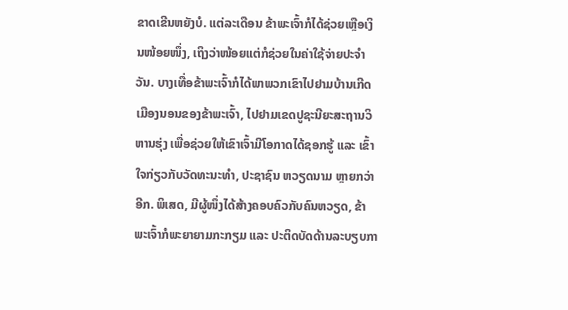ຂາດເຂີນຫຍັງບໍ. ແຕ່ລະເດືອນ ຂ້າພະເຈົ້າກໍໄດ້ຊ່ວຍເຫຼືອເງິນໜ້ອຍໜຶ່ງ, ເຖິງວ່າໜ້ອຍແຕ່ກໍຊ່ວຍໃນຄ່າໃຊ້ຈ່າຍປະຈຳວັນ. ບາງເທື່ອຂ້າພະເຈົ້າກໍໄດ້ພາພວກເຂົາໄປຢາມບ້ານເກີດເມືອງນອນຂອງຂ້າພະເຈົ້າ, ໄປຢາມເຂດປູຊະນີຍະສະຖານວິຫານຮຸ່ງ ເພື່ອຊ່ວຍໃຫ້ເຂົາເຈົ້າມີໂອກາດໄດ້ຊອກຮູ້ ແລະ ເຂົ້າໃຈກ່ຽວກັບວັດທະນະທຳ, ປະຊາຊົນ ຫວຽດນາມ ຫຼາຍກວ່າອີກ. ພິເສດ, ມີຜູ້ໜຶ່ງໄດ້ສ້າງຄອບຄົວກັບຄົນຫວຽດ, ຂ້າພະເຈົ້າກໍພະຍາຍາມກະກຽມ ແລະ ປະຕິດບັດດ້ານລະບຽບກາ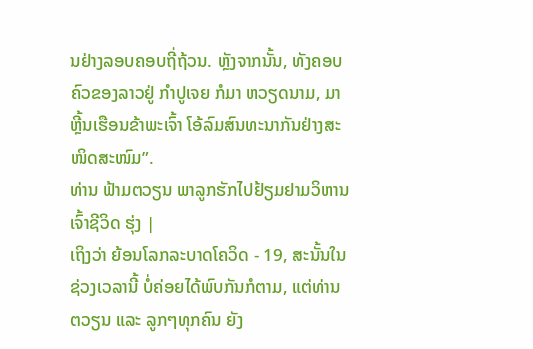ນຢ່າງລອບຄອບຖີ່ຖ້ວນ. ຫຼັງຈາກນັ້ນ, ທັງຄອບຄົວຂອງລາວຢູ່ ກຳປູເຈຍ ກໍມາ ຫວຽດນາມ, ມາຫຼີ້ນເຮືອນຂ້າພະເຈົ້າ ໂອ້ລົມສົນທະນາກັນຢ່າງສະໜິດສະໜົມ”.
ທ່ານ ຟ້າມຕວຽນ ພາລູກຮັກໄປຢ້ຽມຢາມວິຫານເຈົ້າຊີວິດ ຮຸ່ງ |
ເຖິງວ່າ ຍ້ອນໂລກລະບາດໂຄວິດ - 19, ສະນັ້ນໃນຊ່ວງເວລານີ້ ບໍ່ຄ່ອຍໄດ້ພົບກັນກໍຕາມ, ແຕ່ທ່ານ ຕວຽນ ແລະ ລູກໆທຸກຄົນ ຍັງ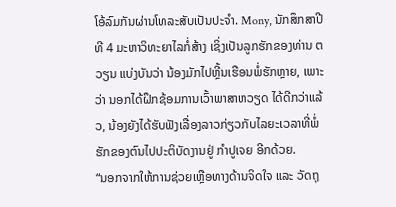ໂອ້ລົມກັນຜ່ານໂທລະສັບເປັນປະຈຳ. Mony, ນັກສຶກສາປີທີ 4 ມະຫາວິທະຍາໄລກໍ່ສ້າງ ເຊິ່ງເປັນລູກຮັກຂອງທ່ານ ຕວຽນ ແບ່ງບັນວ່າ ນ້ອງມັກໄປຫຼີ້ນເຮືອນພໍ່ຮັກຫຼາຍ, ເພາະວ່າ ນອກໄດ້ຝຶກຊ້ອມການເວົ້າພາສາຫວຽດ ໄດ້ດີກວ່າແລ້ວ, ນ້ອງຍັງໄດ້ຮັບຟັງເລື່ອງລາວກ່ຽວກັບໄລຍະເວລາທີ່ພໍ່ຮັກຂອງຕົນໄປປະຕິບັດງານຢູ່ ກຳປູເຈຍ ອີກດ້ວຍ.
“ນອກຈາກໃຫ້ການຊ່ວຍເຫຼືອທາງດ້ານຈິດໃຈ ແລະ ວັດຖຸ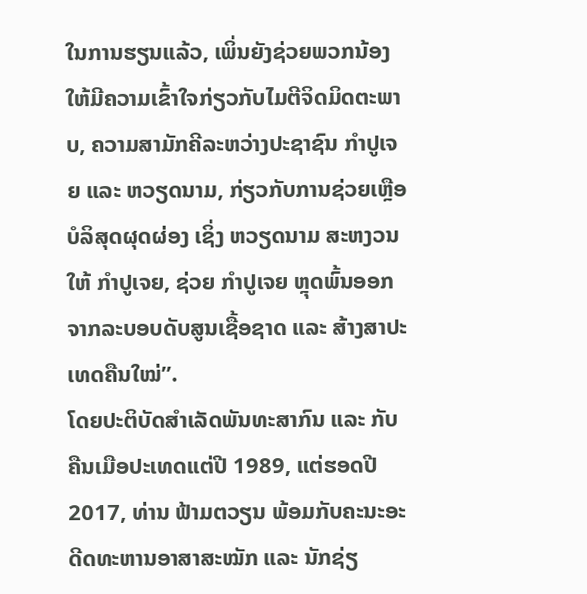ໃນການຮຽນແລ້ວ, ເພິ່ນຍັງຊ່ວຍພວກນ້ອງໃຫ້ມີຄວາມເຂົ້າໃຈກ່ຽວກັບໄມຕີຈິດມິດຕະພາບ, ຄວາມສາມັກຄີລະຫວ່າງປະຊາຊົນ ກຳປູເຈຍ ແລະ ຫວຽດນາມ, ກ່ຽວກັບການຊ່ວຍເຫຼືອບໍລິສຸດຜຸດຜ່ອງ ເຊິ່ງ ຫວຽດນາມ ສະຫງວນໃຫ້ ກຳປູເຈຍ, ຊ່ວຍ ກຳປູເຈຍ ຫຼຸດພົ້ນອອກຈາກລະບອບດັບສູນເຊື້ອຊາດ ແລະ ສ້າງສາປະເທດຄືນໃໝ່”.
ໂດຍປະຕິບັດສຳເລັດພັນທະສາກົນ ແລະ ກັບຄືນເມືອປະເທດແຕ່ປີ 1989, ແຕ່ຮອດປີ 2017, ທ່ານ ຟ້າມຕວຽນ ພ້ອມກັບຄະນະອະດີດທະຫານອາສາສະໝັກ ແລະ ນັກຊ່ຽ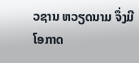ວຊານ ຫວຽດນາມ ຈຶ່ງມີໂອກາດ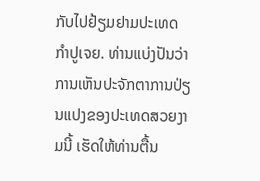ກັບໄປຢ້ຽມຢາມປະເທດ ກຳປູເຈຍ. ທ່ານແບ່ງປັນວ່າ ການເຫັນປະຈັກຕາການປ່ຽນແປງຂອງປະເທດສວຍງາມນີ້ ເຮັດໃຫ້ທ່ານຕື້ນ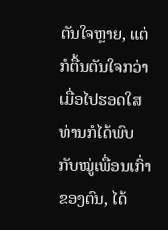ຕັນໃຈຫຼາຍ, ແຕ່ກໍຕື້ນຕັນໃຈກວ່າ ເມື່ອໄປຮອດໃສ ທ່ານກໍໄດ້ພົບກັບໝູ່ເພື່ອນເກົ່າຂອງຕົນ, ໄດ້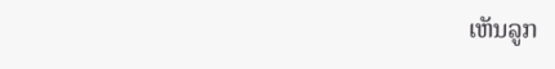ເຫັນລູກ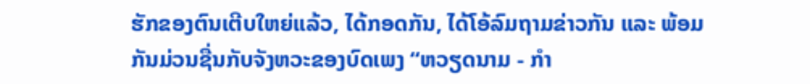ຮັກຂອງຕົນເຕີບໃຫຍ່ແລ້ວ, ໄດ້ກອດກັນ, ໄດ້ໂອ້ລົມຖາມຂ່າວກັນ ແລະ ພ້ອມກັນມ່ວນຊື່ນກັບຈັງຫວະຂອງບົດເພງ “ຫວຽດນາມ - ກຳ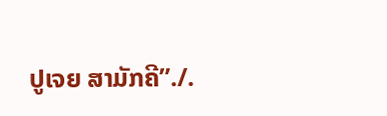ປູເຈຍ ສາມັກຄີ”./.